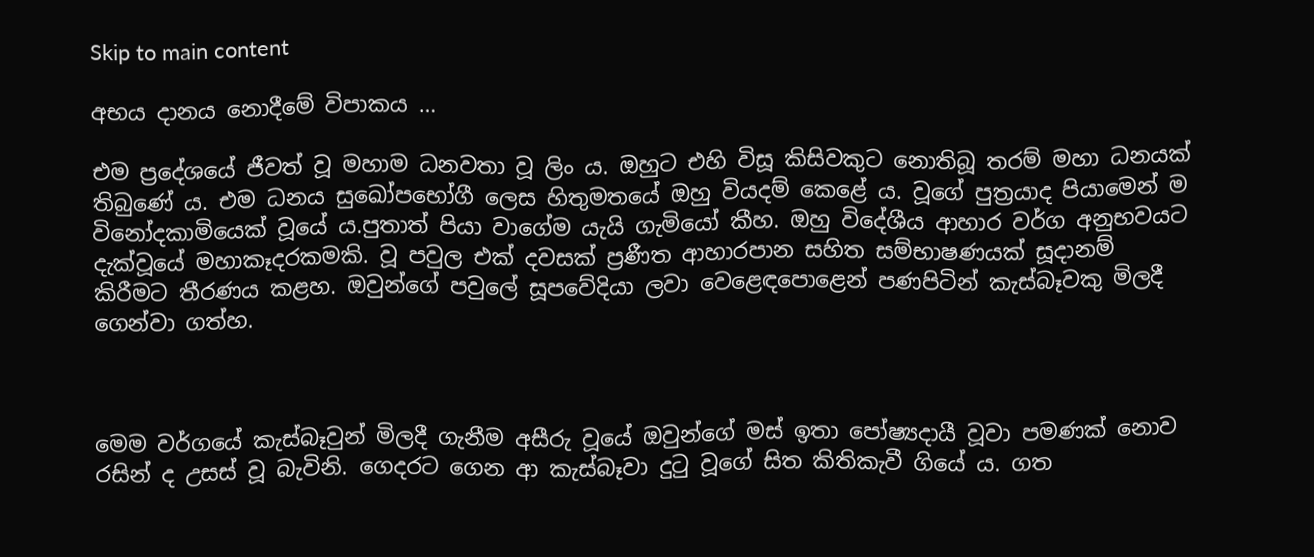Skip to main content

අභය දානය නොදීමේ විපාකය …

එම ප්‍රදේශයේ ජීවත් වූ මහාම ධනවතා වූ ලිං ය. ඔහුට එහි විසූ කිසිවකුට නොතිබූ තරම් මහා ධනයක් තිබුණේ ය. එම ධනය සුඛෝපභෝගී ලෙස හිතුමතයේ ඔහු වියදම් කෙළේ ය. වූගේ පුත්‍රයාද පියාමෙන් ම විනෝදකාමියෙක් වූයේ ය.පුතාත් පියා වාගේම යැයි ගැමියෝ කීහ. ඔහු විදේශීය ආහාර වර්ග අනුභවයට දැක්වූයේ මහාකෑදරකමකි. වූ පවුල එක් දවසක් ප්‍රණීත ආහාරපාන සහිත සම්භාෂණයක් සූදානම් කිරීමට තීරණය කළහ. ඔවුන්ගේ පවුලේ සූපවේදියා ලවා වෙළෙඳපොළෙන් පණපිටින් කැස්බෑවකු මිලදී ගෙන්වා ගත්හ.



මෙම වර්ගයේ කැස්බෑවුන් මිලදී ගැනීම අසීරු වූයේ ඔවුන්ගේ මස් ඉතා පෝෂ්‍යදායී වූවා පමණක් නොව රසින් ද උසස් වූ බැවිනි. ගෙදරට ගෙන ආ කැස්බෑවා දුටු වූගේ සිත කිතිකැවී ගියේ ය. ගත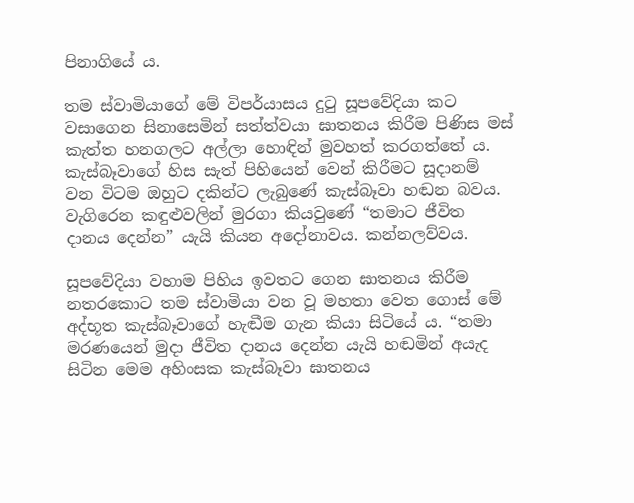පිනාගියේ ය.

තම ස්වාමියාගේ මේ විපර්යාසය දුටු සූපවේදියා කට වසාගෙන සිනාසෙමින් සත්ත්වයා ඝාතනය කිරීම පිණිස මස් කැත්ත හනගලට අල්ලා හොඳින් මුවහත් කරගත්තේ ය. කැස්බෑවාගේ හිස සැත් පිහියෙන් වෙන් කිරීමට සූදානම් වන විටම ඔහුට දකින්ට ලැබුණේ කැස්බෑවා හඬන බවය. වැගිරෙන කඳුළුවලින් මුරගා කියවුණේ “තමාට ජීවිත දානය දෙන්න” යැයි කියන අදෝනාවය. කන්නලව්වය.

සූපවේදියා වහාම පිහිය ඉවතට ගෙන ඝාතනය කිරීම නතරකොට තම ස්වාමියා වන වූ මහතා වෙත ගොස් මේ අද්භූත කැස්බෑවාගේ හැඬීම ගැන කියා සිටියේ ය. “තමා මරණයෙන් මුදා ජීවිත දානය දෙන්න යැයි හඬමින් අයැද සිටින මෙම අහිංසක කැස්බෑවා ඝාතනය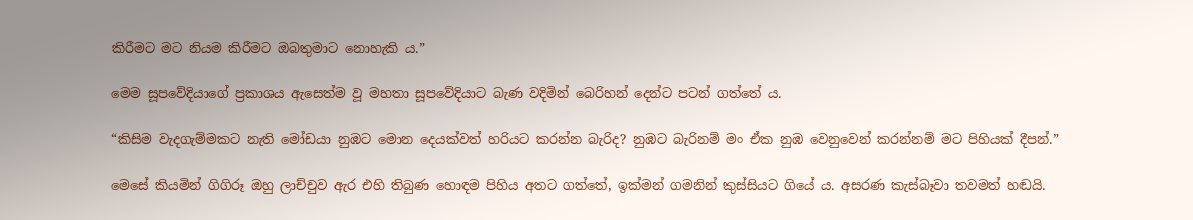කිරීමට මට නියම කිරීමට ඔබතුමාට නොහැකි ය.”

මෙම සූපවේදියාගේ ප්‍රකාශය ඇසෙත්ම වූ මහතා සූපවේදියාට බැණ වදිමින් බෙරිහන් දෙන්ට පටන් ගත්තේ ය.

“කිසිම වැදගැම්මකට නැති මෝඩයා නුඹට මොන දෙයක්වත් හරියට කරන්න බැරිද? නුඹට බැරිනම් මං ඒක නුඹ වෙනුවෙන් කරන්නම් මට පිහියක් දීපන්.”

මෙසේ කියමින් ගිගිරූ ඔහු ලාච්චුව ඇර එහි තිබුණ හොඳම පිහිය අතට ගත්තේ, ඉක්මන් ගමනින් කුස්සියට ගියේ ය. අසරණ කැස්බෑවා තවමත් හඬයි.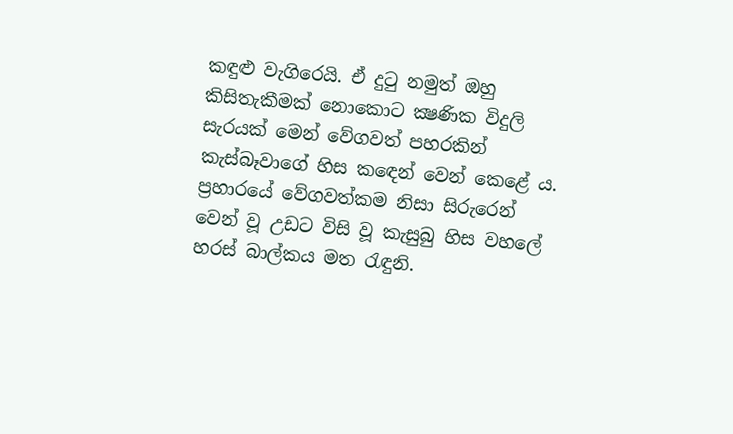කඳුළු වැගිරෙයි. ඒ දුටු නමුත් ඔහු කිසිතැකීමක් නොකොට ක්‍ෂණික විදුලි සැරයක් මෙන් වේගවත් පහරකින් කැස්බෑවාගේ හිස කඳෙන් වෙන් කෙළේ ය. ප්‍රහාරයේ වේගවත්කම නිසා සිරුරෙන් වෙන් වූ උඩට විසි වූ කැසුබු හිස වහලේ හරස් බාල්කය මත රැඳුනි.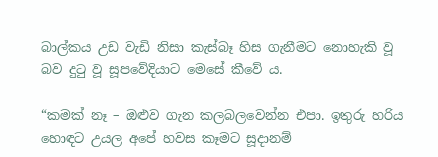බාල්කය උඩ වැඩි නිසා කැස්බෑ හිස ගැනීමට නොහැකි වූ බව දුටු වූ සූපවේදියාට මෙසේ කීවේ ය.

“කමක් නෑ – ඔළුව ගැන කලබලවෙන්න එපා. ඉතුරු හරිය හොඳට උයල අපේ හවස කෑමට සූදානම්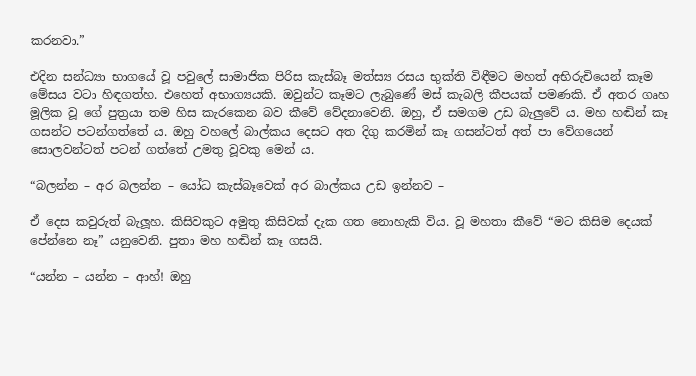කරනවා.”

එදින සන්ධ්‍යා භාගයේ වූ පවුලේ සාමාජික පිරිස කැස්බෑ මත්ස්‍ය රසය භුක්ති විඳීමට මහත් අභිරුචියෙන් කෑම මේසය වටා හිඳගත්හ. එහෙත් අභාග්‍යයකි. ඔවුන්ට කෑමට ලැබුණේ මස් කැබලි කීපයක් පමණකි. ඒ අතර ගෘහ මූලික වූ ගේ පුත්‍රයා තම හිස කැරකෙන බව කීවේ වේදනාවෙනි. ඔහු, ඒ සමගම උඩ බැලුවේ ය. මහ හඬින් කෑ ගසන්ට පටන්ගත්තේ ය. ඔහු වහලේ බාල්කය දෙසට අත දිගු කරමින් කෑ ගසන්ටත් අත් පා වේගයෙන් සොලවන්ටත් පටන් ගත්තේ උමතු වූවකු මෙන් ය.

“බලන්න – අර බලන්න – යෝධ කැස්බෑවෙක් අර බාල්කය උඩ ඉන්නව –

ඒ දෙස කවුරුත් බැලූහ. කිසිවකුට අමුතු කිසිවක් දැක ගත නොහැකි විය. වූ මහතා කීවේ “මට කිසිම දෙයක් පේන්නෙ නෑ” යනුවෙනි. පුතා මහ හඬින් කෑ ගසයි.

“යන්න – යන්න – ආහ්! ඔහු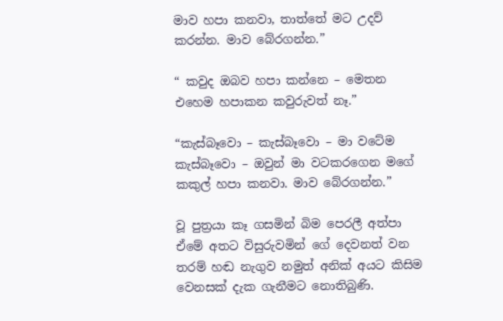මාව හපා කනවා, තාත්තේ මට උදව් කරන්න. මාව බේරගන්න.”

“ කවුද ඔබව හපා කන්නෙ – මෙතන එහෙම හපාකන කවුරුවත් නෑ.”

“කැස්බෑවො – කැස්බෑවො – මා වටේම කැස්බෑවො – ඔවුන් මා වටකරගෙන මගේ කකුල් හපා කනවා. මාව බේරගන්න.”

වූ පුත්‍රයා කෑ ගසමින් බිම පෙරලී අත්පා ඒමේ අතට විසුරුවමින් ගේ දෙවනත් වන තරම් හඬ නැගුව නමුත් අනික් අයට කිසිම වෙනසක් දැක ගැනීමට නොතිබුණි.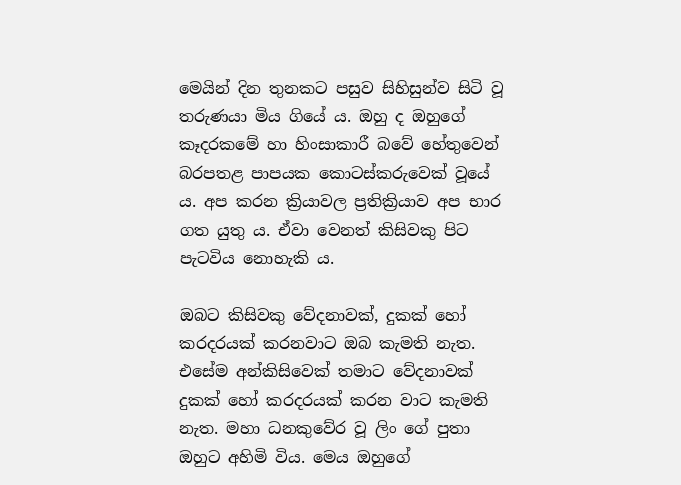මෙයින් දින තුනකට පසුව සිහිසුන්ව සිටි වූ තරුණයා මිය ගියේ ය. ඔහු ද ඔහුගේ කෑදරකමේ හා හිංසාකාරී බවේ හේතුවෙන් බරපතළ පාපයක කොටස්කරුවෙක් වූයේ ය. අප කරන ක්‍රියාවල ප්‍රතික්‍රියාව අප භාර ගත යුතු ය. ඒවා වෙනත් කිසිවකු පිට පැටවිය නොහැකි ය.

ඔබට කිසිවකු වේදනාවක්, දුකක් හෝ කරදරයක් කරනවාට ඔබ කැමති නැත. එසේම අන්කිසිවෙක් තමාට වේදනාවක් දුකක් හෝ කරදරයක් කරන වාට කැමති නැත. මහා ධනකුවේර වූ ලිං ගේ පුතා ඔහුට අහිමි විය. මෙය ඔහුගේ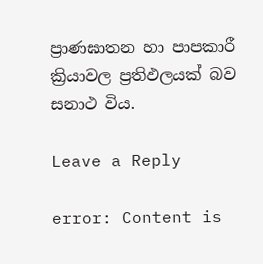ප්‍රාණඝාතන හා පාපකාරී ක්‍රියාවල ප්‍රතිඵලයක් බව සනාථ විය.

Leave a Reply

error: Content is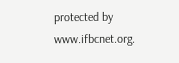protected by www.ifbcnet.org.